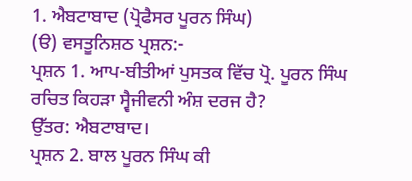1. ਐਬਟਾਬਾਦ (ਪ੍ਰੋਫੈਸਰ ਪੂਰਨ ਸਿੰਘ)
(ੳ) ਵਸਤੂਨਿਸ਼ਠ ਪ੍ਰਸ਼ਨ:-
ਪ੍ਰਸ਼ਨ 1. ਆਪ-ਬੀਤੀਆਂ ਪੁਸਤਕ ਵਿੱਚ ਪ੍ਰੋ. ਪੂਰਨ ਸਿੰਘ ਰਚਿਤ ਕਿਹੜਾ ਸ੍ਵੈਜੀਵਨੀ ਅੰਸ਼ ਦਰਜ ਹੈ?
ਉੱਤਰ: ਐਬਟਾਬਾਦ।
ਪ੍ਰਸ਼ਨ 2. ਬਾਲ ਪੂਰਨ ਸਿੰਘ ਕੀ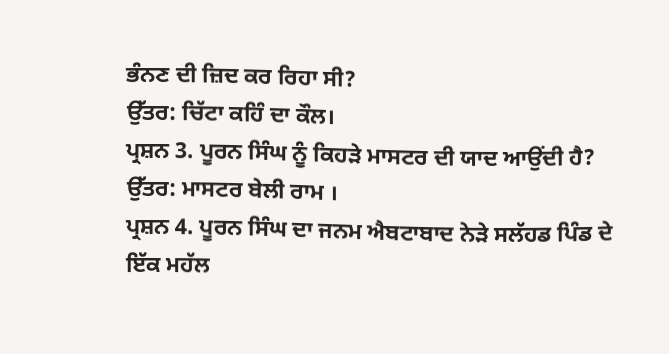ਭੰਨਣ ਦੀ ਜ਼ਿਦ ਕਰ ਰਿਹਾ ਸੀ?
ਉੱਤਰ: ਚਿੱਟਾ ਕਹਿੰ ਦਾ ਕੌਲ।
ਪ੍ਰਸ਼ਨ 3. ਪੂਰਨ ਸਿੰਘ ਨੂੰ ਕਿਹੜੇ ਮਾਸਟਰ ਦੀ ਯਾਦ ਆਉਂਦੀ ਹੈ?
ਉੱਤਰ: ਮਾਸਟਰ ਬੇਲੀ ਰਾਮ ।
ਪ੍ਰਸ਼ਨ 4. ਪੂਰਨ ਸਿੰਘ ਦਾ ਜਨਮ ਐਬਟਾਬਾਦ ਨੇੜੇ ਸਲੱਹਡ ਪਿੰਡ ਦੇ ਇੱਕ ਮਹੱਲ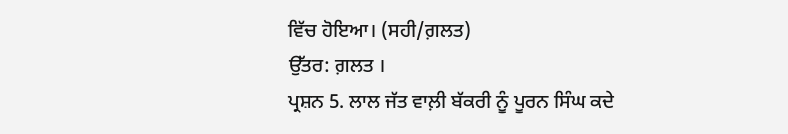ਵਿੱਚ ਹੋਇਆ। (ਸਹੀ/ਗ਼ਲਤ)
ਉੱਤਰ: ਗ਼ਲਤ ।
ਪ੍ਰਸ਼ਨ 5. ਲਾਲ ਜੱਤ ਵਾਲ਼ੀ ਬੱਕਰੀ ਨੂੰ ਪੂਰਨ ਸਿੰਘ ਕਦੇ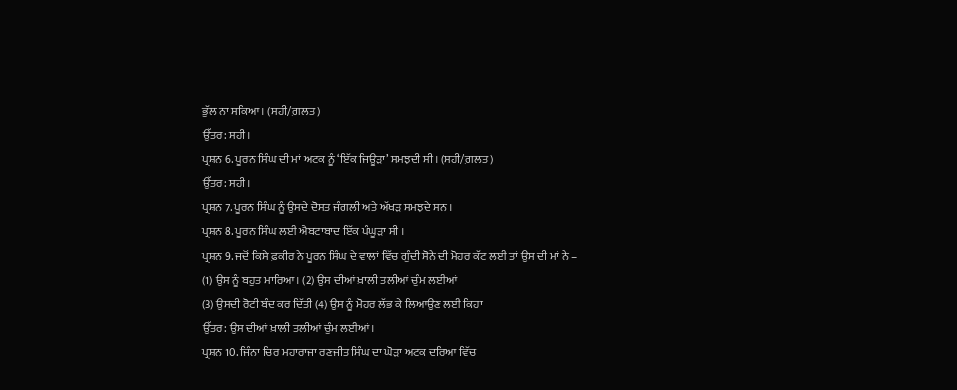ਭੁੱਲ ਨਾ ਸਕਿਆ। (ਸਹੀ/ਗ਼ਲਤ)
ਉੱਤਰ: ਸਹੀ।
ਪ੍ਰਸ਼ਨ 6. ਪੂਰਨ ਸਿੰਘ ਦੀ ਮਾਂ ਅਟਕ ਨੂੰ ‘ਇੱਕ ਜਿਊੜਾ’ ਸਮਝਦੀ ਸੀ। (ਸਹੀ/ਗ਼ਲਤ)
ਉੱਤਰ: ਸਹੀ।
ਪ੍ਰਸ਼ਨ 7. ਪੂਰਨ ਸਿੰਘ ਨੂੰ ਉਸਦੇ ਦੋਸਤ ਜੰਗਲੀ ਅਤੇ ਅੱਖੜ ਸਮਝਦੇ ਸਨ ।
ਪ੍ਰਸ਼ਨ 8. ਪੂਰਨ ਸਿੰਘ ਲਈ ਐਬਟਾਬਾਦ ਇੱਕ ਪੰਘੂੜਾ ਸੀ ।
ਪ੍ਰਸ਼ਨ 9. ਜਦੋਂ ਕਿਸੇ ਫ਼ਕੀਰ ਨੇ ਪੂਰਨ ਸਿੰਘ ਦੇ ਵਾਲਾਂ ਵਿੱਚ ਗੁੰਦੀ ਸੋਨੇ ਦੀ ਮੋਹਰ ਕੱਟ ਲਈ ਤਾਂ ਉਸ ਦੀ ਮਾਂ ਨੇ –
(1) ਉਸ ਨੂੰ ਬਹੁਤ ਮਾਰਿਆ। (2) ਉਸ ਦੀਆਂ ਖ਼ਾਲੀ ਤਲੀਆਂ ਚੁੰਮ ਲਈਆਂ
(3) ਉਸਦੀ ਰੋਟੀ ਬੰਦ ਕਰ ਦਿੱਤੀ (4) ਉਸ ਨੂੰ ਮੋਹਰ ਲੱਭ ਕੇ ਲਿਆਉਣ ਲਈ ਕਿਹਾ
ਉੱਤਰ: ਉਸ ਦੀਆਂ ਖ਼ਾਲੀ ਤਲੀਆਂ ਚੁੰਮ ਲਈਆਂ।
ਪ੍ਰਸ਼ਨ 10. ਜਿੰਨਾ ਚਿਰ ਮਹਾਰਾਜਾ ਰਣਜੀਤ ਸਿੰਘ ਦਾ ਘੋੜਾ ਅਟਕ ਦਰਿਆ ਵਿੱਚ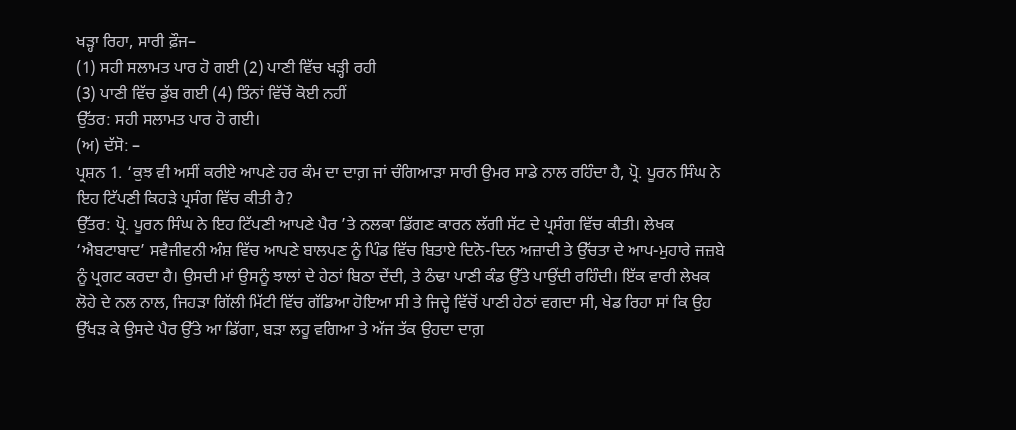ਖੜ੍ਹਾ ਰਿਹਾ, ਸਾਰੀ ਫ਼ੌਜ–
(1) ਸਹੀ ਸਲਾਮਤ ਪਾਰ ਹੋ ਗਈ (2) ਪਾਣੀ ਵਿੱਚ ਖੜ੍ਹੀ ਰਹੀ
(3) ਪਾਣੀ ਵਿੱਚ ਡੁੱਬ ਗਈ (4) ਤਿੰਨਾਂ ਵਿੱਚੋਂ ਕੋਈ ਨਹੀਂ
ਉੱਤਰ: ਸਹੀ ਸਲਾਮਤ ਪਾਰ ਹੋ ਗਈ।
(ਅ) ਦੱਸੋ: –
ਪ੍ਰਸ਼ਨ 1. ‘ਕੁਝ ਵੀ ਅਸੀਂ ਕਰੀਏ ਆਪਣੇ ਹਰ ਕੰਮ ਦਾ ਦਾਗ਼ ਜਾਂ ਚੰਗਿਆੜਾ ਸਾਰੀ ਉਮਰ ਸਾਡੇ ਨਾਲ ਰਹਿੰਦਾ ਹੈ, ਪ੍ਰੋ. ਪੂਰਨ ਸਿੰਘ ਨੇ ਇਹ ਟਿੱਪਣੀ ਕਿਹੜੇ ਪ੍ਰਸੰਗ ਵਿੱਚ ਕੀਤੀ ਹੈ?
ਉੱਤਰ: ਪ੍ਰੋ. ਪੂਰਨ ਸਿੰਘ ਨੇ ਇਹ ਟਿੱਪਣੀ ਆਪਣੇ ਪੈਰ ’ਤੇ ਨਲਕਾ ਡਿੱਗਣ ਕਾਰਨ ਲੱਗੀ ਸੱਟ ਦੇ ਪ੍ਰਸੰਗ ਵਿੱਚ ਕੀਤੀ। ਲੇਖਕ ‘ਐਬਟਾਬਾਦ’ ਸਵੈਜੀਵਨੀ ਅੰਸ਼ ਵਿੱਚ ਆਪਣੇ ਬਾਲਪਣ ਨੂੰ ਪਿੰਡ ਵਿੱਚ ਬਿਤਾਏ ਦਿਨੋ-ਦਿਨ ਅਜ਼ਾਦੀ ਤੇ ਉੱਚਤਾ ਦੇ ਆਪ-ਮੁਹਾਰੇ ਜਜ਼ਬੇ ਨੂੰ ਪ੍ਰਗਟ ਕਰਦਾ ਹੈ। ਉਸਦੀ ਮਾਂ ਉਸਨੂੰ ਝਾਲਾਂ ਦੇ ਹੇਠਾਂ ਬਿਠਾ ਦੇਂਦੀ, ਤੇ ਠੰਢਾ ਪਾਣੀ ਕੰਡ ਉੱਤੇ ਪਾਉਂਦੀ ਰਹਿੰਦੀ। ਇੱਕ ਵਾਰੀ ਲੇਖਕ ਲੋਹੇ ਦੇ ਨਲ ਨਾਲ, ਜਿਹੜਾ ਗਿੱਲੀ ਮਿੱਟੀ ਵਿੱਚ ਗੱਡਿਆ ਹੋਇਆ ਸੀ ਤੇ ਜਿਦ੍ਹੇ ਵਿੱਚੋਂ ਪਾਣੀ ਹੇਠਾਂ ਵਗਦਾ ਸੀ, ਖੇਡ ਰਿਹਾ ਸਾਂ ਕਿ ਉਹ ਉੱਖੜ ਕੇ ਉਸਦੇ ਪੈਰ ਉੱਤੇ ਆ ਡਿੱਗਾ, ਬੜਾ ਲਹੂ ਵਗਿਆ ਤੇ ਅੱਜ ਤੱਕ ਉਹਦਾ ਦਾਗ਼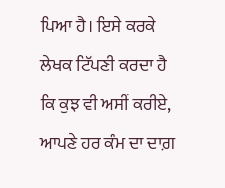ਪਿਆ ਹੈ। ਇਸੇ ਕਰਕੇ ਲੇਖਕ ਟਿੱਪਣੀ ਕਰਦਾ ਹੈ ਕਿ ਕੁਝ ਵੀ ਅਸੀਂ ਕਰੀਏ, ਆਪਣੇ ਹਰ ਕੰਮ ਦਾ ਦਾਗ਼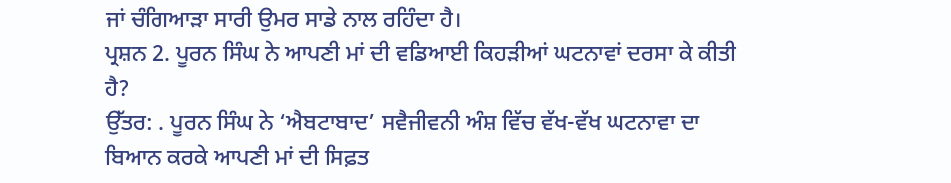ਜਾਂ ਚੰਗਿਆੜਾ ਸਾਰੀ ਉਮਰ ਸਾਡੇ ਨਾਲ ਰਹਿੰਦਾ ਹੈ।
ਪ੍ਰਸ਼ਨ 2. ਪੂਰਨ ਸਿੰਘ ਨੇ ਆਪਣੀ ਮਾਂ ਦੀ ਵਡਿਆਈ ਕਿਹੜੀਆਂ ਘਟਨਾਵਾਂ ਦਰਸਾ ਕੇ ਕੀਤੀ ਹੈ?
ਉੱਤਰ: . ਪੂਰਨ ਸਿੰਘ ਨੇ ‘ਐਬਟਾਬਾਦ’ ਸਵੈਜੀਵਨੀ ਅੰਸ਼ ਵਿੱਚ ਵੱਖ-ਵੱਖ ਘਟਨਾਵਾ ਦਾ ਬਿਆਨ ਕਰਕੇ ਆਪਣੀ ਮਾਂ ਦੀ ਸਿਫ਼ਤ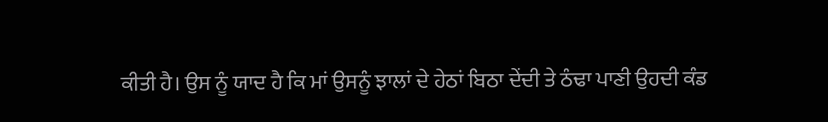ਕੀਤੀ ਹੈ। ਉਸ ਨੂੰ ਯਾਦ ਹੈ ਕਿ ਮਾਂ ਉਸਨੂੰ ਝਾਲਾਂ ਦੇ ਹੇਠਾਂ ਬਿਠਾ ਦੇਂਦੀ ਤੇ ਠੰਢਾ ਪਾਣੀ ਉਹਦੀ ਕੰਡ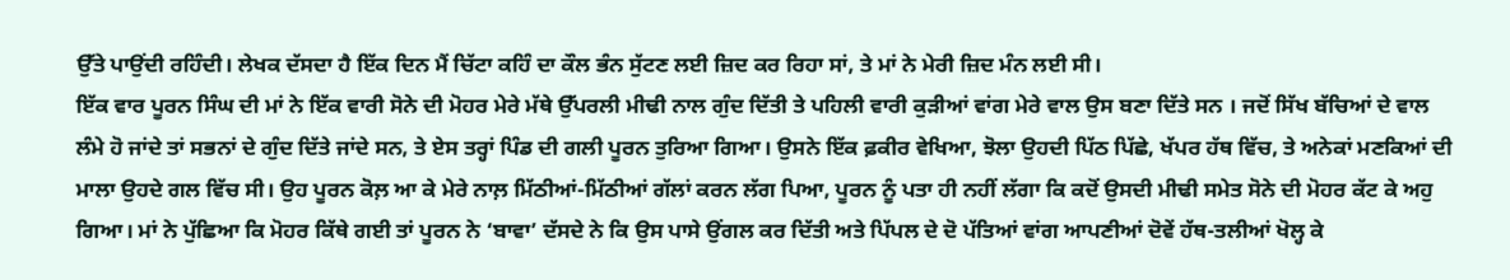ਉੱਤੇ ਪਾਉਂਦੀ ਰਹਿੰਦੀ। ਲੇਖਕ ਦੱਸਦਾ ਹੈ ਇੱਕ ਦਿਨ ਮੈਂ ਚਿੱਟਾ ਕਹਿੰ ਦਾ ਕੌਲ ਭੰਨ ਸੁੱਟਣ ਲਈ ਜ਼ਿਦ ਕਰ ਰਿਹਾ ਸਾਂ, ਤੇ ਮਾਂ ਨੇ ਮੇਰੀ ਜ਼ਿਦ ਮੰਨ ਲਈ ਸੀ।
ਇੱਕ ਵਾਰ ਪੂਰਨ ਸਿੰਘ ਦੀ ਮਾਂ ਨੇ ਇੱਕ ਵਾਰੀ ਸੋਨੇ ਦੀ ਮੋਹਰ ਮੇਰੇ ਮੱਥੇ ਉੱਪਰਲੀ ਮੀਢੀ ਨਾਲ ਗੁੰਦ ਦਿੱਤੀ ਤੇ ਪਹਿਲੀ ਵਾਰੀ ਕੁੜੀਆਂ ਵਾਂਗ ਮੇਰੇ ਵਾਲ ਉਸ ਬਣਾ ਦਿੱਤੇ ਸਨ । ਜਦੋਂ ਸਿੱਖ ਬੱਚਿਆਂ ਦੇ ਵਾਲ ਲੰਮੇ ਹੋ ਜਾਂਦੇ ਤਾਂ ਸਭਨਾਂ ਦੇ ਗੁੰਦ ਦਿੱਤੇ ਜਾਂਦੇ ਸਨ, ਤੇ ਏਸ ਤਰ੍ਹਾਂ ਪਿੰਡ ਦੀ ਗਲੀ ਪੂਰਨ ਤੁਰਿਆ ਗਿਆ। ਉਸਨੇ ਇੱਕ ਫ਼ਕੀਰ ਵੇਖਿਆ, ਝੋਲਾ ਉਹਦੀ ਪਿੱਠ ਪਿੱਛੇ, ਖੱਪਰ ਹੱਥ ਵਿੱਚ, ਤੇ ਅਨੇਕਾਂ ਮਣਕਿਆਂ ਦੀ ਮਾਲਾ ਉਹਦੇ ਗਲ ਵਿੱਚ ਸੀ। ਉਹ ਪੂਰਨ ਕੋਲ਼ ਆ ਕੇ ਮੇਰੇ ਨਾਲ਼ ਮਿੱਠੀਆਂ-ਮਿੱਠੀਆਂ ਗੱਲਾਂ ਕਰਨ ਲੱਗ ਪਿਆ, ਪੂਰਨ ਨੂੰ ਪਤਾ ਹੀ ਨਹੀਂ ਲੱਗਾ ਕਿ ਕਦੋਂ ਉਸਦੀ ਮੀਢੀ ਸਮੇਤ ਸੋਨੇ ਦੀ ਮੋਹਰ ਕੱਟ ਕੇ ਅਹੁ ਗਿਆ। ਮਾਂ ਨੇ ਪੁੱਛਿਆ ਕਿ ਮੋਹਰ ਕਿੱਥੇ ਗਈ ਤਾਂ ਪੂਰਨ ਨੇ ‘ਬਾਵਾ’ ਦੱਸਦੇ ਨੇ ਕਿ ਉਸ ਪਾਸੇ ਉਂਗਲ ਕਰ ਦਿੱਤੀ ਅਤੇ ਪਿੱਪਲ ਦੇ ਦੋ ਪੱਤਿਆਂ ਵਾਂਗ ਆਪਣੀਆਂ ਦੋਵੇਂ ਹੱਥ-ਤਲੀਆਂ ਖੋਲ੍ਹ ਕੇ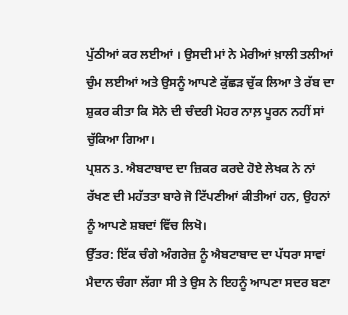ਪੁੱਠੀਆਂ ਕਰ ਲਈਆਂ । ਉਸਦੀ ਮਾਂ ਨੇ ਮੇਰੀਆਂ ਖ਼ਾਲੀ ਤਲੀਆਂ ਚੁੰਮ ਲਈਆਂ ਅਤੇ ਉਸਨੂੰ ਆਪਣੇ ਕੁੱਛੜ ਚੁੱਕ ਲਿਆ ਤੇ ਰੱਬ ਦਾ ਸ਼ੁਕਰ ਕੀਤਾ ਕਿ ਸੋਨੇ ਦੀ ਚੰਦਰੀ ਮੋਹਰ ਨਾਲ਼ ਪੂਰਨ ਨਹੀਂ ਸਾਂ ਚੁੱਕਿਆ ਗਿਆ।
ਪ੍ਰਸ਼ਨ 3. ਐਬਟਾਬਾਦ ਦਾ ਜ਼ਿਕਰ ਕਰਦੇ ਹੋਏ ਲੇਖਕ ਨੇ ਨਾਂ ਰੱਖਣ ਦੀ ਮਹੱਤਤਾ ਬਾਰੇ ਜੋ ਟਿੱਪਣੀਆਂ ਕੀਤੀਆਂ ਹਨ, ਉਹਨਾਂ ਨੂੰ ਆਪਣੇ ਸ਼ਬਦਾਂ ਵਿੱਚ ਲਿਖੋ।
ਉੱਤਰ: ਇੱਕ ਚੰਗੇ ਅੰਗਰੇਜ਼ ਨੂੰ ਐਬਟਾਬਾਦ ਦਾ ਪੱਧਰਾ ਸਾਵਾਂ ਮੈਦਾਨ ਚੰਗਾ ਲੱਗਾ ਸੀ ਤੇ ਉਸ ਨੇ ਇਹਨੂੰ ਆਪਣਾ ਸਦਰ ਬਣਾ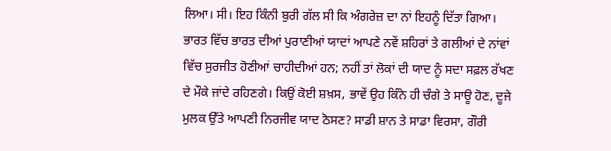ਲਿਆ। ਸੀ। ਇਹ ਕਿੰਨੀ ਬੁਰੀ ਗੱਲ ਸੀ ਕਿ ਅੰਗਰੇਜ਼ ਦਾ ਨਾਂ ਇਹਨੂੰ ਦਿੱਤਾ ਗਿਆ। ਭਾਰਤ ਵਿੱਚ ਭਾਰਤ ਦੀਆਂ ਪੁਰਾਣੀਆਂ ਯਾਦਾਂ ਆਪਣੇ ਨਵੇਂ ਸ਼ਹਿਰਾਂ ਤੇ ਗਲੀਆਂ ਦੇ ਨਾਂਵਾਂ ਵਿੱਚ ਸੁਰਜੀਤ ਹੋਣੀਆਂ ਚਾਹੀਦੀਆਂ ਹਨ; ਨਹੀਂ ਤਾਂ ਲੋਕਾਂ ਦੀ ਯਾਦ ਨੂੰ ਸਦਾ ਸਫ਼ਲ ਰੱਖਣ ਦੇ ਮੌਕੇ ਜਾਂਦੇ ਰਹਿਣਗੇ। ਕਿਉਂ ਕੋਈ ਸ਼ਖ਼ਸ, ਭਾਵੇਂ ਉਹ ਕਿੰਨੇ ਹੀ ਚੰਗੇ ਤੇ ਸਾਊ ਹੋਣ, ਦੂਜੇ ਮੁਲਕ ਉੱਤੇ ਆਪਣੀ ਨਿਰਜੀਵ ਯਾਦ ਠੋਸਣ? ਸਾਡੀ ਸ਼ਾਨ ਤੇ ਸਾਡਾ ਵਿਰਸਾ, ਗੌਰੀ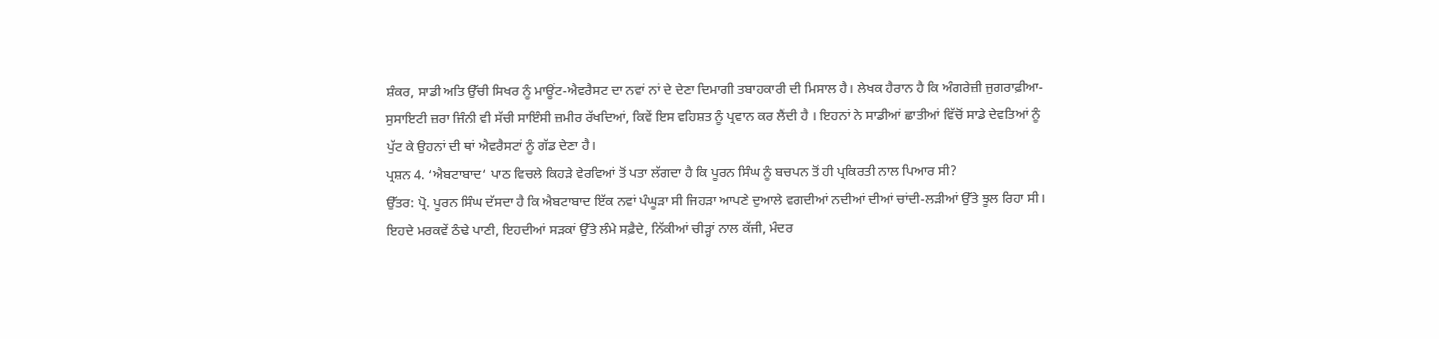ਸ਼ੰਕਰ, ਸਾਡੀ ਅਤਿ ਉੱਚੀ ਸਿਖਰ ਨੂੰ ਮਾਊਂਟ-ਐਵਰੈਸਟ ਦਾ ਨਵਾਂ ਨਾਂ ਦੇ ਦੇਣਾ ਦਿਮਾਗੀ ਤਬਾਹਕਾਰੀ ਦੀ ਮਿਸਾਲ ਹੈ। ਲੇਖਕ ਹੈਰਾਨ ਹੈ ਕਿ ਅੰਗਰੇਜ਼ੀ ਜੁਗਰਾਫ਼ੀਆ-ਸੁਸਾਇਟੀ ਜ਼ਰਾ ਜਿੰਨੀ ਵੀ ਸੱਚੀ ਸਾਇੰਸੀ ਜ਼ਮੀਰ ਰੱਖਦਿਆਂ, ਕਿਵੇਂ ਇਸ ਵਹਿਸ਼ਤ ਨੂੰ ਪ੍ਰਵਾਨ ਕਰ ਲੈਂਦੀ ਹੈ । ਇਹਨਾਂ ਨੇ ਸਾਡੀਆਂ ਛਾਤੀਆਂ ਵਿੱਚੋਂ ਸਾਡੇ ਦੇਵਤਿਆਂ ਨੂੰ ਪੁੱਟ ਕੇ ਉਹਨਾਂ ਦੀ ਥਾਂ ਐਵਰੈਸਟਾਂ ਨੂੰ ਗੱਡ ਦੇਣਾ ਹੈ।
ਪ੍ਰਸ਼ਨ 4. ‘ਐਬਟਾਬਾਦ‘ ਪਾਠ ਵਿਚਲੇ ਕਿਹੜੇ ਵੇਰਵਿਆਂ ਤੋਂ ਪਤਾ ਲੱਗਦਾ ਹੈ ਕਿ ਪੂਰਨ ਸਿੰਘ ਨੂੰ ਬਚਪਨ ਤੋਂ ਹੀ ਪ੍ਰਕਿਰਤੀ ਨਾਲ ਪਿਆਰ ਸੀ?
ਉੱਤਰ: ਪ੍ਰੋ. ਪੂਰਨ ਸਿੰਘ ਦੱਸਦਾ ਹੈ ਕਿ ਐਬਟਾਬਾਦ ਇੱਕ ਨਵਾਂ ਪੰਘੂੜਾ ਸੀ ਜਿਹੜਾ ਆਪਣੇ ਦੁਆਲੇ ਵਗਦੀਆਂ ਨਦੀਆਂ ਦੀਆਂ ਚਾਂਦੀ-ਲੜੀਆਂ ਉੱਤੇ ਝੂਲ ਰਿਹਾ ਸੀ। ਇਹਦੇ ਮਰਕਵੇਂ ਠੰਢੇ ਪਾਣੀ, ਇਹਦੀਆਂ ਸੜਕਾਂ ਉੱਤੇ ਲੰਮੇ ਸਫ਼ੈਦੇ, ਨਿੱਕੀਆਂ ਚੀੜ੍ਹਾਂ ਨਾਲ ਕੱਜੀ, ਮੰਦਰ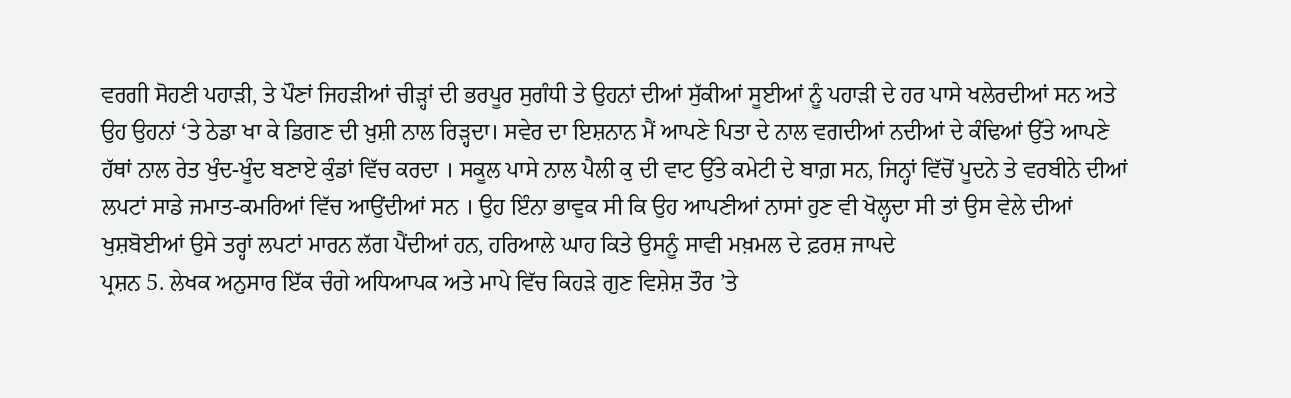ਵਰਗੀ ਸੋਹਣੀ ਪਹਾੜੀ, ਤੇ ਪੌਣਾਂ ਜਿਹੜੀਆਂ ਚੀੜ੍ਹਾਂ ਦੀ ਭਰਪੂਰ ਸੁਗੰਧੀ ਤੇ ਉਹਨਾਂ ਦੀਆਂ ਸੁੱਕੀਆਂ ਸੂਈਆਂ ਨੂੰ ਪਹਾੜੀ ਦੇ ਹਰ ਪਾਸੇ ਖਲੇਰਦੀਆਂ ਸਨ ਅਤੇ ਉਹ ਉਹਨਾਂ ‘ਤੇ ਠੇਡਾ ਖਾ ਕੇ ਡਿਗਣ ਦੀ ਖ਼ੁਸ਼ੀ ਨਾਲ ਰਿੜ੍ਹਦਾ। ਸਵੇਰ ਦਾ ਇਸ਼ਨਾਨ ਮੈਂ ਆਪਣੇ ਪਿਤਾ ਦੇ ਨਾਲ ਵਗਦੀਆਂ ਨਦੀਆਂ ਦੇ ਕੰਢਿਆਂ ਉੱਤੇ ਆਪਣੇ ਹੱਥਾਂ ਨਾਲ ਰੇਤ ਖੁੰਦ-ਖੂੰਦ ਬਣਾਏ ਕੁੰਡਾਂ ਵਿੱਚ ਕਰਦਾ । ਸਕੂਲ ਪਾਸੇ ਨਾਲ ਪੈਲੀ ਕੁ ਦੀ ਵਾਟ ਉੱਤੇ ਕਮੇਟੀ ਦੇ ਬਾਗ਼ ਸਨ, ਜਿਨ੍ਹਾਂ ਵਿੱਚੋਂ ਪੂਦਨੇ ਤੇ ਵਰਬੀਨੇ ਦੀਆਂ ਲਪਟਾਂ ਸਾਡੇ ਜਮਾਤ-ਕਮਰਿਆਂ ਵਿੱਚ ਆਉਂਦੀਆਂ ਸਨ । ਉਹ ਇੰਨਾ ਭਾਵੁਕ ਸੀ ਕਿ ਉਹ ਆਪਣੀਆਂ ਨਾਸਾਂ ਹੁਣ ਵੀ ਖੋਲ੍ਹਦਾ ਸੀ ਤਾਂ ਉਸ ਵੇਲੇ ਦੀਆਂ ਖੁਸ਼ਬੋਈਆਂ ਉਸੇ ਤਰ੍ਹਾਂ ਲਪਟਾਂ ਮਾਰਨ ਲੱਗ ਪੈਂਦੀਆਂ ਹਨ, ਹਰਿਆਲੇ ਘਾਹ ਕਿਤੇ ਉਸਨੂੰ ਸਾਵੀ ਮਖ਼ਮਲ ਦੇ ਫ਼ਰਸ਼ ਜਾਪਦੇ
ਪ੍ਰਸ਼ਨ 5. ਲੇਖਕ ਅਨੁਸਾਰ ਇੱਕ ਚੰਗੇ ਅਧਿਆਪਕ ਅਤੇ ਮਾਪੇ ਵਿੱਚ ਕਿਹੜੇ ਗੁਣ ਵਿਸ਼ੇਸ਼ ਤੌਰ ’ਤੇ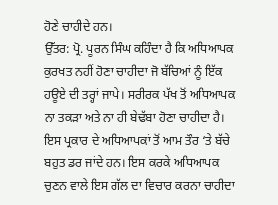ਹੋਣੇ ਚਾਹੀਦੇ ਹਨ।
ਉੱਤਰ: ਪ੍ਰੋ. ਪੂਰਨ ਸਿੰਘ ਕਹਿੰਦਾ ਹੈ ਕਿ ਅਧਿਆਪਕ ਕੁਰਖਤ ਨਹੀਂ ਹੋਣਾ ਚਾਹੀਦਾ ਜੋ ਬੱਚਿਆਂ ਨੂੰ ਇੱਕ ਹਊਏ ਦੀ ਤਰ੍ਹਾਂ ਜਾਪੇ। ਸਰੀਰਕ ਪੱਖ ਤੋਂ ਅਧਿਆਪਕ ਨਾ ਤਕੜਾ ਅਤੇ ਨਾ ਹੀ ਬੇਢੱਬਾ ਹੋਣਾ ਚਾਹੀਦਾ ਹੈ। ਇਸ ਪ੍ਰਕਾਰ ਦੇ ਅਧਿਆਪਕਾਂ ਤੋਂ ਆਮ ਤੌਰ ‘ਤੇ ਬੱਚੇ ਬਹੁਤ ਡਰ ਜਾਂਦੇ ਹਨ। ਇਸ ਕਰਕੇ ਅਧਿਆਪਕ ਚੁਣਨ ਵਾਲੇ ਇਸ ਗੱਲ ਦਾ ਵਿਚਾਰ ਕਰਨਾ ਚਾਹੀਦਾ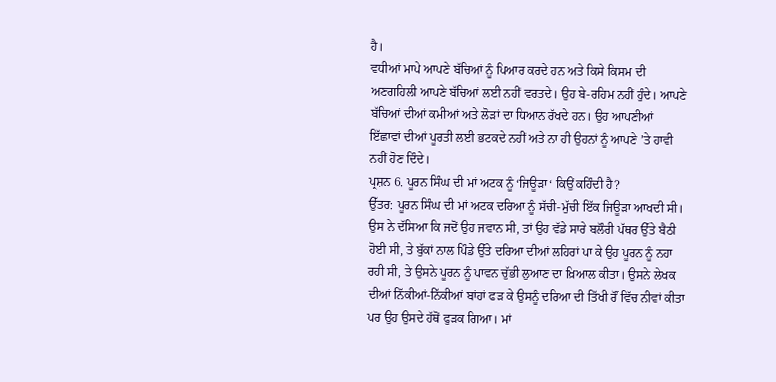ਹੈ।
ਵਧੀਆਂ ਮਾਪੇ ਆਪਣੇ ਬੱਚਿਆਂ ਨੂੰ ਪਿਆਰ ਕਰਦੇ ਹਨ ਅਤੇ ਕਿਸੇ ਕਿਸਮ ਦੀ ਅਣਗਹਿਲੀ ਆਪਣੇ ਬੱਚਿਆਂ ਲਈ ਨਹੀਂ ਵਰਤਦੇ। ਉਹ ਬੇ-ਰਹਿਮ ਨਹੀਂ ਹੁੰਦੇ। ਆਪਣੇ ਬੱਚਿਆਂ ਦੀਆਂ ਕਮੀਆਂ ਅਤੇ ਲੋੜਾਂ ਦਾ ਧਿਆਨ ਰੱਖਦੇ ਹਨ। ਉਹ ਆਪਣੀਆਂ ਇੱਛਾਵਾਂ ਦੀਆਂ ਪੂਰਤੀ ਲਈ ਭਟਕਦੇ ਨਹੀਂ ਅਤੇ ਨਾ ਹੀ ਉਹਨਾਂ ਨੂੰ ਆਪਣੇ ’ਤੇ ਹਾਵੀ ਨਹੀਂ ਹੋਣ ਦਿੰਦੇ।
ਪ੍ਰਸ਼ਨ 6. ਪੂਰਨ ਸਿੰਘ ਦੀ ਮਾਂ ਅਟਕ ਨੂੰ ‘ਜਿਊੜਾ‘ ਕਿਉਂ ਕਹਿੰਦੀ ਹੈ?
ਉੱਤਰ: ਪੂਰਨ ਸਿੰਘ ਦੀ ਮਾਂ ਅਟਕ ਦਰਿਆ ਨੂੰ ਸੱਚੀ-ਮੁੱਚੀ ਇੱਕ ਜਿਊੜਾ ਆਖਦੀ ਸੀ। ਉਸ ਨੇ ਦੱਸਿਆ ਕਿ ਜਦੋਂ ਉਹ ਜਵਾਨ ਸੀ, ਤਾਂ ਉਹ ਵੱਡੇ ਸਾਰੇ ਬਲੌਰੀ ਪੱਥਰ ਉੱਤੇ ਬੈਠੀ ਹੋਈ ਸੀ, ਤੇ ਬੁੱਕਾਂ ਨਾਲ ਪਿੰਡੇ ਉੱਤੇ ਦਰਿਆ ਦੀਆਂ ਲਹਿਰਾਂ ਪਾ ਕੇ ਉਹ ਪੂਰਨ ਨੂੰ ਨਹਾ ਰਹੀ ਸੀ, ਤੇ ਉਸਨੇ ਪੂਰਨ ਨੂੰ ਪਾਵਨ ਚੁੱਭੀ ਲੁਆਣ ਦਾ ਖ਼ਿਆਲ ਕੀਤਾ। ਉਸਨੇ ਲੇਖਕ ਦੀਆਂ ਨਿੱਕੀਆਂ-ਨਿੱਕੀਆਂ ਬਾਂਹਾਂ ਫੜ ਕੇ ਉਸਨੂੰ ਦਰਿਆ ਦੀ ਤਿੱਖੀ ਰੌਂ ਵਿੱਚ ਨੀਵਾਂ ਕੀਤਾ ਪਰ ਉਹ ਉਸਦੇ ਹੱਥੋਂ ਫੁੜਕ ਗਿਆ। ਮਾਂ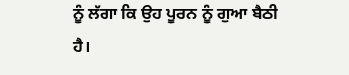ਨੂੰ ਲੱਗਾ ਕਿ ਉਹ ਪੂਰਨ ਨੂੰ ਗੁਆ ਬੈਠੀ ਹੈ।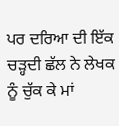ਪਰ ਦਰਿਆ ਦੀ ਇੱਕ ਚੜ੍ਹਦੀ ਛੱਲ ਨੇ ਲੇਖਕ ਨੂੰ ਚੁੱਕ ਕੇ ਮਾਂ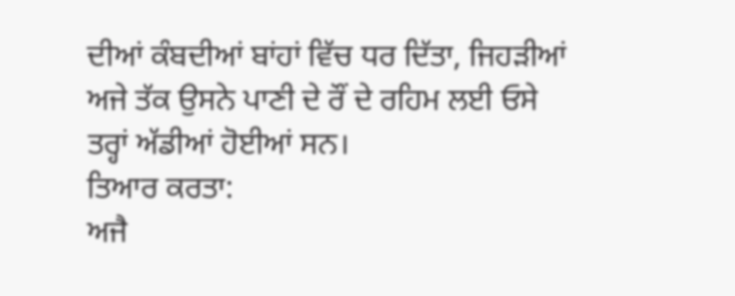ਦੀਆਂ ਕੰਬਦੀਆਂ ਬਾਂਹਾਂ ਵਿੱਚ ਧਰ ਦਿੱਤਾ, ਜਿਹੜੀਆਂ ਅਜੇ ਤੱਕ ਉਸਨੇ ਪਾਣੀ ਦੇ ਰੌਂ ਦੇ ਰਹਿਮ ਲਈ ਓਸੇ ਤਰ੍ਹਾਂ ਅੱਡੀਆਂ ਹੋਈਆਂ ਸਨ।
ਤਿਆਰ ਕਰਤਾ:
ਅਜੈ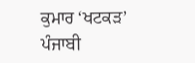ਕੁਮਾਰ ‘ਖਟਕੜ’ ਪੰਜਾਬੀ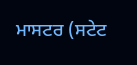ਮਾਸਟਰ (ਸਟੇਟ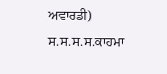ਅਵਾਰਡੀ) ਸ.ਸ.ਸ.ਸ.ਕਾਹਮਾ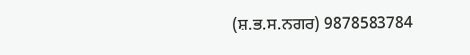(ਸ਼.ਭ.ਸ.ਨਗਰ) 9878583784